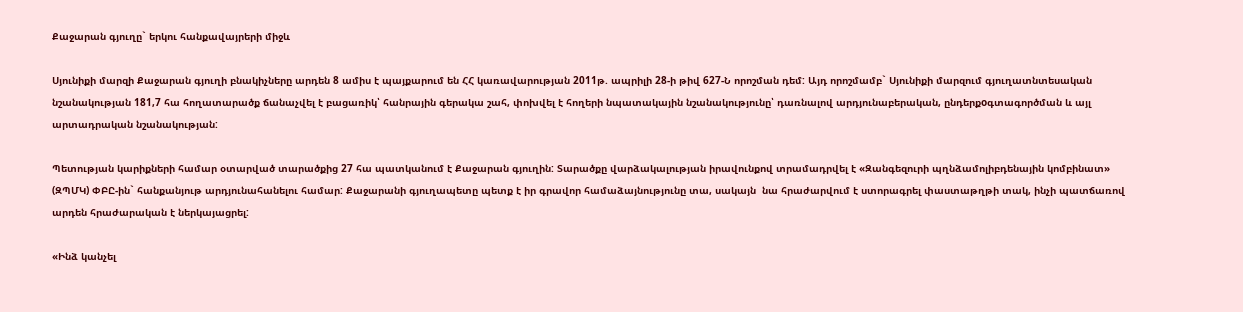Քաջարան գյուղը` երկու հանքավայրերի միջև

Սյունիքի մարզի Քաջարան գյուղի բնակիչները արդեն 8 ամիս է պայքարում են ՀՀ կառավարության 2011թ. ապրիլի 28-ի թիվ 627-Ն որոշման դեմ: Այդ որոշմամբ` Սյունիքի մարզում գյուղատնտեսական նշանակության 181,7 հա հողատարածք ճանաչվել է բացառիկ՝ հանրային գերակա շահ, փոխվել է հողերի նպատակային նշանակությունը՝ դառնալով արդյունաբերական, ընդերքoգտագործման և այլ արտադրական նշանակության:

Պետության կարիքների համար օտարված տարածքից 27 հա պատկանում է Քաջարան գյուղին: Տարածքը վարձակալության իրավունքով տրամադրվել է «Զանգեզուրի պղնձամոլիբդենային կոմբինատ» (ԶՊՄԿ) ՓԲԸ-ին` հանքանյութ արդյունահանելու համար: Քաջարանի գյուղապետը պետք է իր գրավոր համաձայնությունը տա, սակայն  նա հրաժարվում է ստորագրել փաստաթղթի տակ, ինչի պատճառով արդեն հրաժարական է ներկայացրել:

«Ինձ կանչել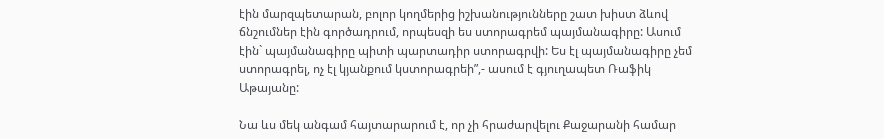էին մարզպետարան, բոլոր կողմերից իշխանությունները շատ խիստ ձևով ճնշումներ էին գործադրում, որպեսզի ես ստորագրեմ պայմանագիրը: Ասում էին` պայմանագիրը պիտի պարտադիր ստորագրվի: Ես էլ պայմանագիրը չեմ ստորագրել, ոչ էլ կյանքում կստորագրեի”,- ասում է գյուղապետ Ռաֆիկ Աթայանը:

Նա ևս մեկ անգամ հայտարարում է, որ չի հրաժարվելու Քաջարանի համար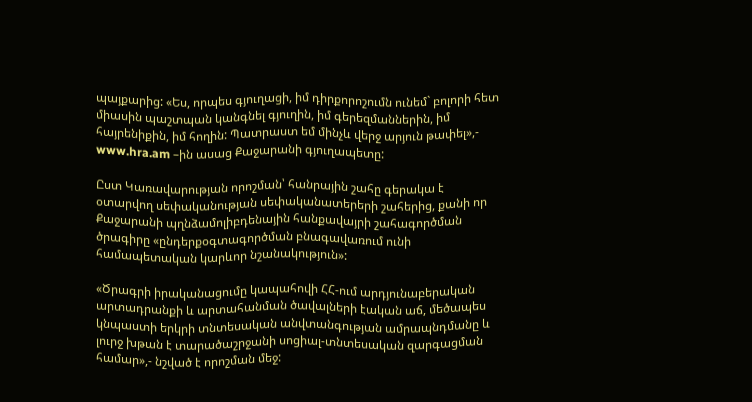պայքարից: «Ես, որպես գյուղացի, իմ դիրքորոշումն ունեմ` բոլորի հետ միասին պաշտպան կանգնել գյուղին, իմ գերեզմաններին, իմ հայրենիքին, իմ հողին: Պատրաստ եմ մինչև վերջ արյուն թափել»,- www.hra.am –ին ասաց Քաջարանի գյուղապետը:

Ըստ Կառավարության որոշման՝ հանրային շահը գերակա է օտարվող սեփականության սեփականատերերի շահերից, քանի որ Քաջարանի պղնձամոլիբդենային հանքավայրի շահագործման ծրագիրը «ընդերքօգտագործման բնագավառում ունի համապետական կարևոր նշանակություն»:

«Ծրագրի իրականացումը կապահովի ՀՀ-ում արդյունաբերական արտադրանքի և արտահանման ծավալների էական աճ, մեծապես կնպաստի երկրի տնտեսական անվտանգության ամրապնդմանը և լուրջ խթան է տարածաշրջանի սոցիալ-տնտեսական զարգացման համար»,- նշված է որոշման մեջ: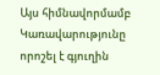Այս հիմնավորմամբ Կառավարությունը որոշել է գյուղին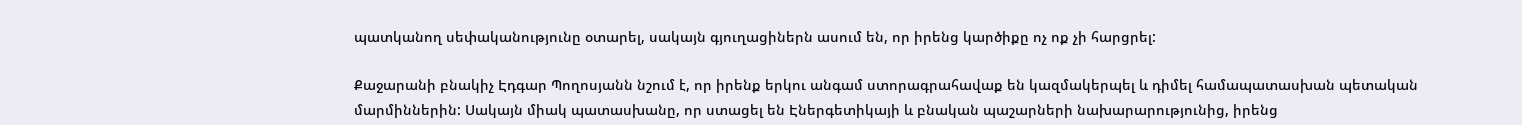պատկանող սեփականությունը օտարել, սակայն գյուղացիներն ասում են, որ իրենց կարծիքը ոչ ոք չի հարցրել:

Քաջարանի բնակիչ Էդգար Պողոսյանն նշում է, որ իրենք երկու անգամ ստորագրահավաք են կազմակերպել և դիմել համապատասխան պետական մարմիններին: Սակայն միակ պատասխանը, որ ստացել են Էներգետիկայի և բնական պաշարների նախարարությունից, իրենց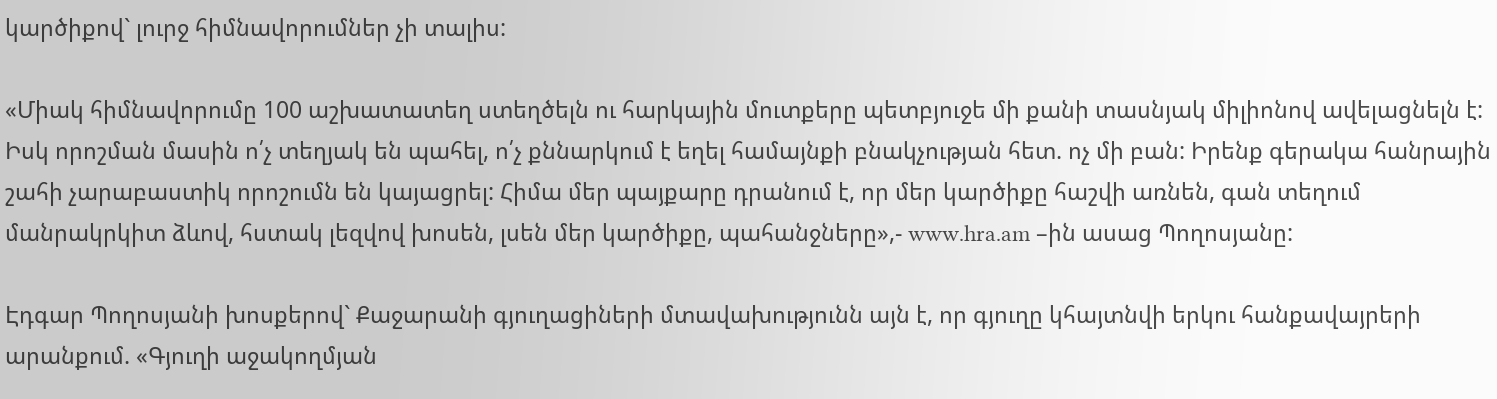կարծիքով` լուրջ հիմնավորումներ չի տալիս:

«Միակ հիմնավորումը 100 աշխատատեղ ստեղծելն ու հարկային մուտքերը պետբյուջե մի քանի տասնյակ միլիոնով ավելացնելն է: Իսկ որոշման մասին ո՛չ տեղյակ են պահել, ո՛չ քննարկում է եղել համայնքի բնակչության հետ. ոչ մի բան: Իրենք գերակա հանրային շահի չարաբաստիկ որոշումն են կայացրել: Հիմա մեր պայքարը դրանում է, որ մեր կարծիքը հաշվի առնեն, գան տեղում մանրակրկիտ ձևով, հստակ լեզվով խոսեն, լսեն մեր կարծիքը, պահանջները»,- www.hra.am –ին ասաց Պողոսյանը:

Էդգար Պողոսյանի խոսքերով` Քաջարանի գյուղացիների մտավախությունն այն է, որ գյուղը կհայտնվի երկու հանքավայրերի արանքում. «Գյուղի աջակողմյան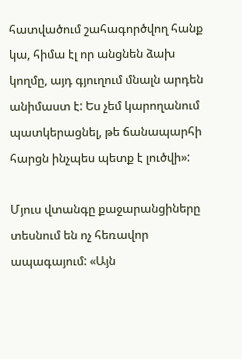հատվածում շահագործվող հանք կա, հիմա էլ որ անցնեն ձախ կողմը, այդ գյուղում մնալն արդեն անիմաստ է: Ես չեմ կարողանում պատկերացնել, թե ճանապարհի հարցն ինչպես պետք է լուծվի»:

Մյուս վտանգը քաջարանցիները տեսնում են ոչ հեռավոր ապագայում: «Այն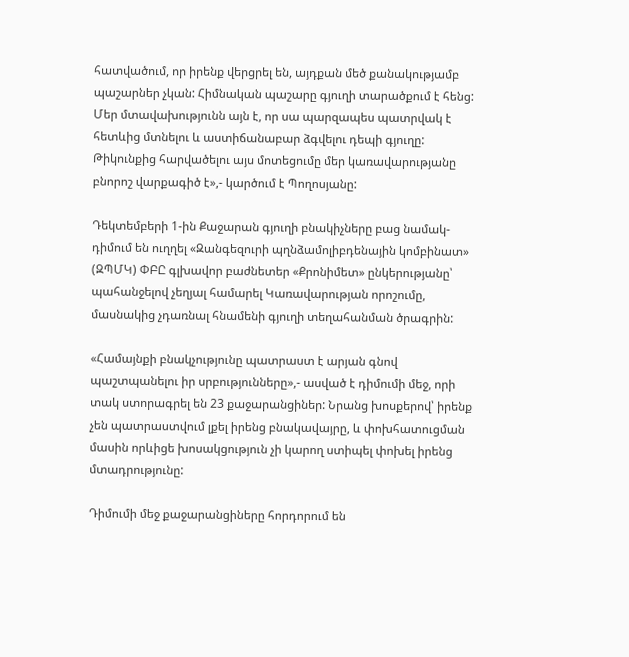հատվածում, որ իրենք վերցրել են, այդքան մեծ քանակությամբ պաշարներ չկան: Հիմնական պաշարը գյուղի տարածքում է հենց: Մեր մտավախությունն այն է, որ սա պարզապես պատրվակ է հետևից մտնելու և աստիճանաբար ձգվելու դեպի գյուղը: Թիկունքից հարվածելու այս մոտեցումը մեր կառավարությանը բնորոշ վարքագիծ է»,- կարծում է Պողոսյանը:

Դեկտեմբերի 1-ին Քաջարան գյուղի բնակիչները բաց նամակ-դիմում են ուղղել «Զանգեզուրի պղնձամոլիբդենային կոմբինատ» (ԶՊՄԿ) ՓԲԸ գլխավոր բաժնետեր «Քրոնիմետ» ընկերությանը՝ պահանջելով չեղյալ համարել Կառավարության որոշումը, մասնակից չդառնալ հնամենի գյուղի տեղահանման ծրագրին:

«Համայնքի բնակչությունը պատրաստ է արյան գնով պաշտպանելու իր սրբությունները»,- ասված է դիմումի մեջ, որի տակ ստորագրել են 23 քաջարանցիներ: Նրանց խոսքերով՝ իրենք չեն պատրաստվում լքել իրենց բնակավայրը, և փոխհատուցման մասին որևիցե խոսակցություն չի կարող ստիպել փոխել իրենց մտադրությունը:

Դիմումի մեջ քաջարանցիները հորդորում են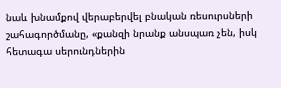նաև խնամքով վերաբերվել բնական ռեսուրսների շահագործմանը, «քանզի նրանք անսպառ չեն, իսկ հետագա սերունդներին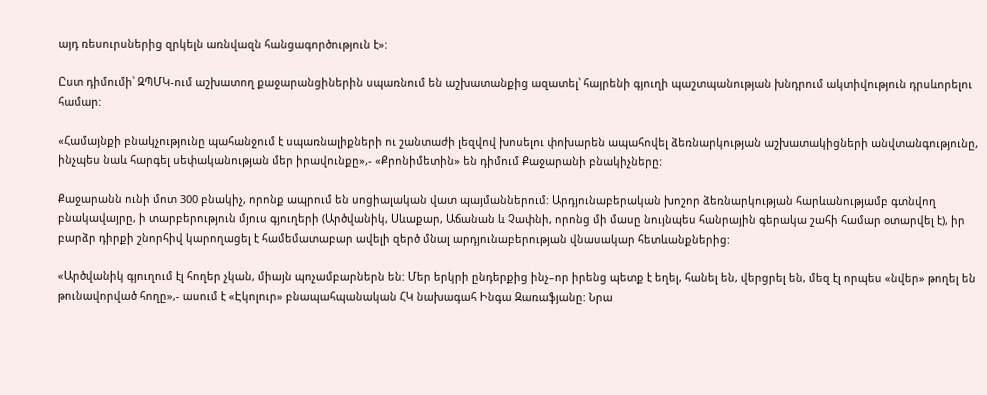այդ ռեսուրսներից զրկելն առնվազն հանցագործություն է»:

Ըստ դիմումի՝ ԶՊՄԿ-ում աշխատող քաջարանցիներին սպառնում են աշխատանքից ազատել՝ հայրենի գյուղի պաշտպանության խնդրում ակտիվություն դրսևորելու համար:

«Համայնքի բնակչությունը պահանջում է սպառնալիքների ու շանտաժի լեզվով խոսելու փոխարեն ապահովել ձեռնարկության աշխատակիցների անվտանգությունը, ինչպես նաև հարգել սեփականության մեր իրավունքը»,- «Քրոնիմետին» են դիմում Քաջարանի բնակիչները:

Քաջարանն ունի մոտ 300 բնակիչ, որոնք ապրում են սոցիալական վատ պայմաններում: Արդյունաբերական խոշոր ձեռնարկության հարևանությամբ գտնվող բնակավայրը, ի տարբերություն մյուս գյուղերի (Արծվանիկ, Սևաքար, Աճանան և Չափնի, որոնց մի մասը նույնպես հանրային գերակա շահի համար օտարվել է), իր բարձր դիրքի շնորհիվ կարողացել է համեմատաբար ավելի զերծ մնալ արդյունաբերության վնասակար հետևանքներից:

«Արծվանիկ գյուղում էլ հողեր չկան, միայն պոչամբարներն են: Մեր երկրի ընդերքից ինչ–որ իրենց պետք է եղել, հանել են, վերցրել են, մեզ էլ որպես «նվեր» թողել են թունավորված հողը»,- ասում է «Էկոլուր» բնապահպանական ՀԿ նախագահ Ինգա Զառաֆյանը: Նրա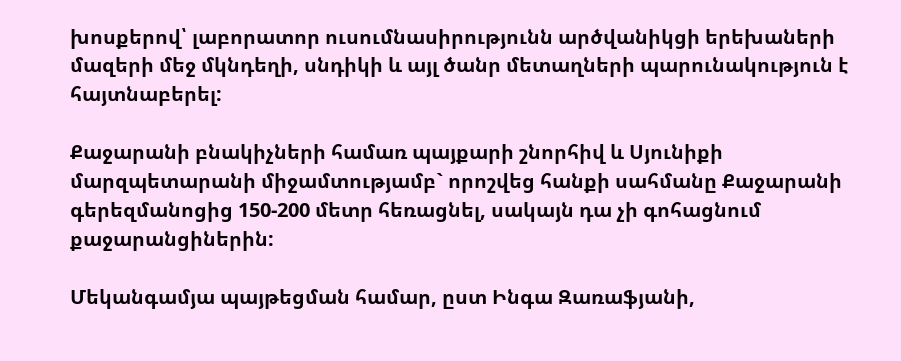խոսքերով՝ լաբորատոր ուսումնասիրությունն արծվանիկցի երեխաների մազերի մեջ մկնդեղի, սնդիկի և այլ ծանր մետաղների պարունակություն է հայտնաբերել:

Քաջարանի բնակիչների համառ պայքարի շնորհիվ և Սյունիքի մարզպետարանի միջամտությամբ` որոշվեց հանքի սահմանը Քաջարանի գերեզմանոցից 150-200 մետր հեռացնել, սակայն դա չի գոհացնում քաջարանցիներին:

Մեկանգամյա պայթեցման համար, ըստ Ինգա Զառաֆյանի,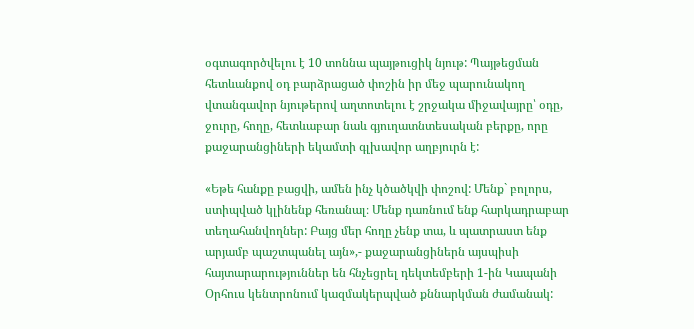օգտագործվելու է 10 տոննա պայթուցիկ նյութ: Պայթեցման հետևանքով օդ բարձրացած փոշին իր մեջ պարունակող վտանգավոր նյութերով աղտոտելու է շրջակա միջավայրը՝ օդը, ջուրը, հողը, հետևաբար նաև գյուղատնտեսական բերքը, որը քաջարանցիների եկամտի գլխավոր աղբյուրն է:

«Եթե հանքը բացվի, ամեն ինչ կծածկվի փոշով: Մենք` բոլորս, ստիպված կլինենք հեռանալ։ Մենք դառնում ենք հարկադրաբար տեղահանվողներ: Բայց մեր հողը չենք տա, և պատրաստ ենք արյամբ պաշտպանել այն»,- քաջարանցիներն այսպիսի հայտարարություններ են հնչեցրել դեկտեմբերի 1-ին Կապանի Օրհուս կենտրոնում կազմակերպված քննարկման ժամանակ: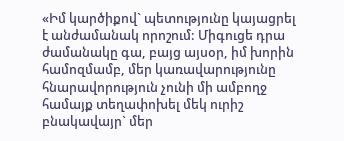«Իմ կարծիքով` պետությունը կայացրել է անժամանակ որոշում: Միգուցե դրա ժամանակը գա, բայց այսօր, իմ խորին համոզմամբ, մեր կառավարությունը հնարավորություն չունի մի ամբողջ համայք տեղափոխել մեկ ուրիշ բնակավայր` մեր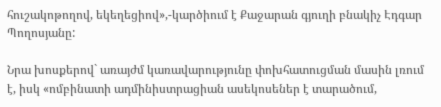հուշակոթողով, եկեղեցիով»,-կարծիում է Քաջարան գյուղի բնակիչ Էդգար Պողոսյանը:

Նրա խոսքերով` առայժմ կառավարությունը փոխհատուցման մասին լռում է, իսկ «ոմբինատի ադմինիստրացիան ասեկոսեներ է տարածում,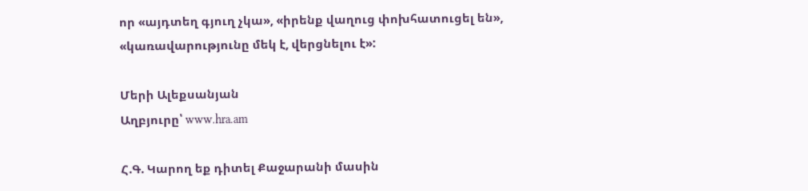որ «այդտեղ գյուղ չկա», «իրենք վաղուց փոխհատուցել են», «կառավարությունը մեկ է, վերցնելու է»:

Մերի Ալեքսանյան
Աղբյուրը՝ www.hra.am

Հ.Գ. Կարող եք դիտել Քաջարանի մասին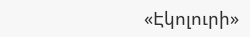«Էկոլուրի»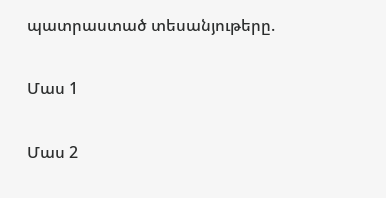պատրաստած տեսանյութերը.

Մաս 1

Մաս 2